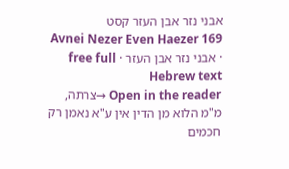אבני נזר אבן העזר קסט
Avnei Nezer Even Haezer 169 · אבני נזר אבן העזר · free full Hebrew text
Open in the reader →צרתה, מ"מ הלוא מן הדין אין ע"א נאמן רק חכמים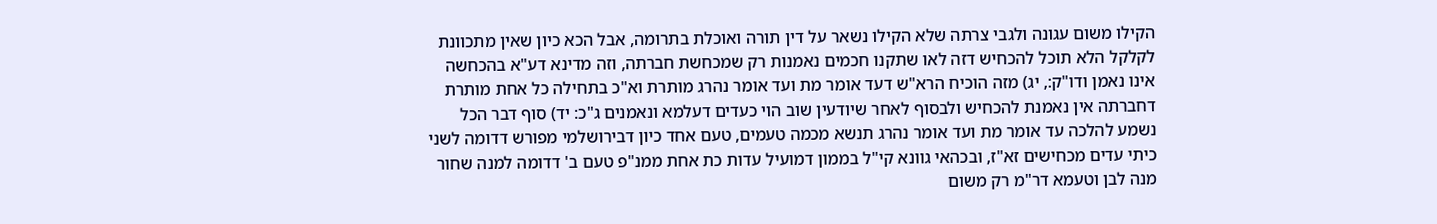הקילו משום עגונה ולגבי צרתה שלא הקילו נשאר על דין תורה ואוכלת בתרומה, אבל הכא כיון שאין מתכוונת לקלקל הלא תוכל להכחיש דזה לאו שתקנו חכמים נאמנות רק שמכחשת חברתה, וזה מדינא דע"א בהכחשה אינו נאמן ודו"ק:, יג) מזה הוכיח הרא"ש דעד אומר מת ועד אומר נהרג מותרת וא"כ בתחילה כל אחת מותרת דחברתה אין נאמנת להכחיש ולבסוף לאחר שיודעין שוב הוי כעדים דעלמא ונאמנים ג"כ: יד) סוף דבר הכל נשמע להלכה עד אומר מת ועד אומר נהרג תנשא מכמה טעמים, טעם אחד כיון דבירושלמי מפורש דדומה לשני כיתי עדים מכחישים זא"ז, ובכהאי גוונא קי"ל בממון דמועיל עדות כת אחת ממנ"פ טעם ב' דדומה למנה שחור מנה לבן וטעמא דר"מ רק משום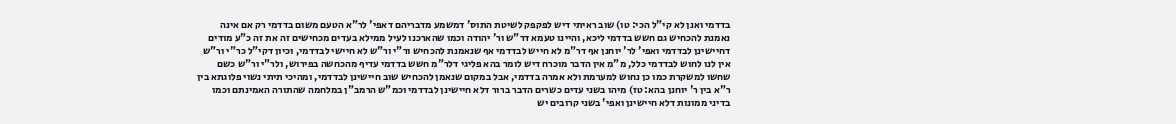בדדמי ואנן לא קי"ל הכי: טו) שוב ראיתי דיש לפקפק לשיטת התוס' דמשמע מדבריהם דאפי' לר"א הטעם משום בדדמי רק אם אינה נאמנת להכחיש גם חשש בדדמי ליכא, והיינו טעמא דר"ש ור' יהודה וכמו שהארכנו לעיל ממילא בעדים מכחישים זה את זה כ"ע מודים דחיישינן לבדדמי ואפי' לר' יוחנן אף דר"מ לא חייש לבדדמי אף שנאמנת להכחיש ור"י ור"ש לא חיישי לבדדמי, וכיון דקי"ל כר"י ור"ש אין לנו לחוש לבדדמי כלל, מ"מ אין הדבר מוכרח דיש לומר בהא פליגי דלר"מ חשש בדדמי עדיף מהכחשה בפירוש, ולר"י ור"ש כשם שחשו למשקרת כמו כן נחוש למערמת ולא אמרה בדדמי, אבל במקום שנאמן להכחיש שוב חיישינן לבדדמי, ומהיכי תיתי נשוי פלוגתא בין ר"א בין ר' יוחנן בהא: טז) מיהו בשני עדים כשרים הדבר ברור דלא חיישינן לבדדמי וכמ"ש הרמב"ן במלחמה שהתורה האמינתם וכמו בדיני ממונות דלא חיישינן ואפי' בשני קרובים יש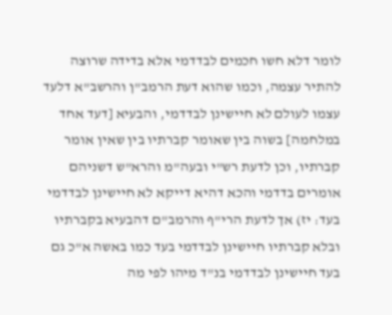לומר דלא חשו חכמים לבדדמי אלא בדידה שרוצה להתיר עצמה, וכמו שהוא דעת הרמב"ן והרשב"א דלעד עצמו לעולם לא חיישינן לבדדמי, והבעיא [דעד אחד במלחמה] בשוה בין שאומר קברתיו בין שאין אומר קברתיו, וכן לדעת רש"י ובעה"מ והרא"ש דשניהם אומרים בדדמי והכא דהיא דייקא לא חיישינן לבדדמי בעד: יז) אך לדעת הרי"ף והרמב"ם דהבעיא בקברתיו ובלא קברתיו חיישינן לבדדמי בעד כמו באשה א"כ גם בעד חיישינן לבדדמי בנ"ד מיהו לפי מה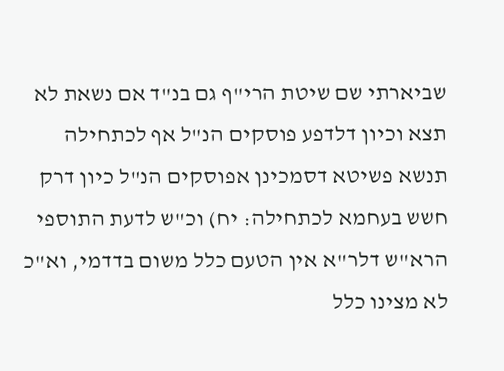שביארתי שם שיטת הרי"ף גם בנ"ד אם נשאת לא תצא וכיון דלדפע פוסקים הנ"ל אף לכתחילה תנשא פשיטא דסמכינן אפוסקים הנ"ל כיון דרק חשש בעחמא לכתחילה: יח) וכ"ש לדעת התוספי הרא"ש דלר"א אין הטעם כלל משום בדדמי, וא"כ לא מצינו כלל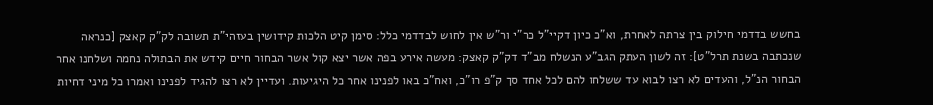בחשש בדדמי חילוק בין צרתה לאחרת, וא"כ כיון דקיי"ל כר"י ור"ש אין לחוש לבדדמי כלל: סימן קיט הלכות קידושין בעזהי"ת תשובה לק"ק קאצק [כנראה שנכתבה בשנת תרל"ט]: זה לשון העתק הגב"ע הנשלח מב"ד דק"ק קאצק: מעשה אירע בפה אשר יצא קול אשר הבחור חיים קידש את הבתולה נחמה ושלחנו אחר הבחור הנ"ל, והעדים לא רצו לבוא עד ששלחו להם לכל אחד סך ק"פ רו"כ, ואח"כ באו לפנינו אחר כל היגיעות. ועדיין לא רצו להגיד לפנינו ואמרו כל מיני דחיות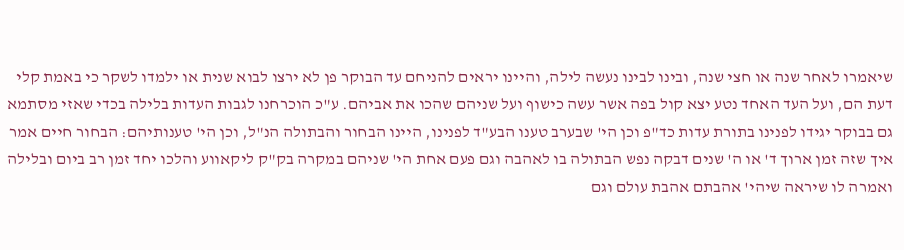שיאמרו לאחר שנה או חצי שנה, ובינו לבינו נעשה לילה, והיינו יראים להניחם עד הבוקר פן לא ירצו לבוא שנית או ילמדו לשקר כי באמת קלי דעת הם, ועל העד האחד נטע יצא קול בפה אשר עשה כישוף ועל שניהם שהכו את אביהם. ע"כ הוכרחנו לגבות העדות בלילה בכדי שאזי מסתמא גם בבוקר יגידו לפנינו בתורת עדות כד"פ וכן הי' שבערב טענו הבע"ד לפנינו, היינו הבחור והבתולה הנ"ל, וכן הי' טענותיהם: הבחור חיים אמר איך שזה זמן ארוך ד' או ה' שנים דבקה נפש הבתולה בו לאהבה וגם פעם אחת הי' שניהם במקרה בק"ק ליקאווע והלכו יחד זמן רב ביום ובלילה ואמרה לו שיראה שיהי' אהבתם אהבת עולם וגם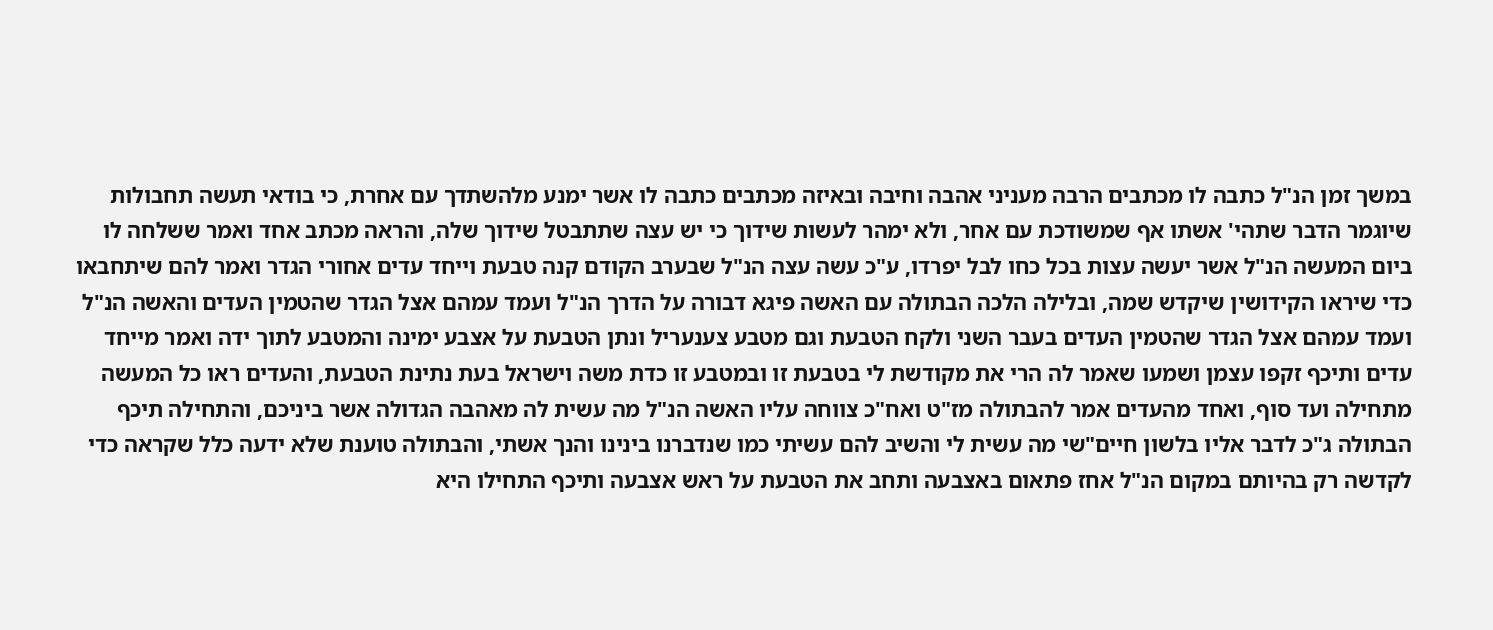במשך זמן הנ"ל כתבה לו מכתבים הרבה מעניני אהבה וחיבה ובאיזה מכתבים כתבה לו אשר ימנע מלהשתדך עם אחרת, כי בודאי תעשה תחבולות שיוגמר הדבר שתהי' אשתו אף שמשודכת עם אחר, ולא ימהר לעשות שידוך כי יש עצה שתתבטל שידוך שלה, והראה מכתב אחד ואמר ששלחה לו ביום המעשה הנ"ל אשר יעשה עצות בכל כחו לבל יפרדו, ע"כ עשה עצה הנ"ל שבערב הקודם קנה טבעת וייחד עדים אחורי הגדר ואמר להם שיתחבאו כדי שיראו הקידושין שיקדש שמה, ובלילה הלכה הבתולה עם האשה פיגא דבורה על הדרך הנ"ל ועמד עמהם אצל הגדר שהטמין העדים והאשה הנ"ל ועמד עמהם אצל הגדר שהטמין העדים בעבר השני ולקח הטבעת וגם מטבע צענעריל ונתן הטבעת על אצבע ימינה והמטבע לתוך ידה ואמר מייחד עדים ותיכף זקפו עצמן ושמעו שאמר לה הרי את מקודשת לי בטבעת זו ובמטבע זו כדת משה וישראל בעת נתינת הטבעת, והעדים ראו כל המעשה מתחילה ועד סוף, ואחד מהעדים אמר להבתולה מז"ט ואח"כ צווחה עליו האשה הנ"ל מה עשית לה מאהבה הגדולה אשר ביניכם, והתחילה תיכף הבתולה ג"כ לדבר אליו בלשון חיים"שי מה עשית לי והשיב להם עשיתי כמו שנדברנו בינינו והנך אשתי, והבתולה טוענת שלא ידעה כלל שקראה כדי לקדשה רק בהיותם במקום הנ"ל אחז פתאום באצבעה ותחב את הטבעת על ראש אצבעה ותיכף התחילו היא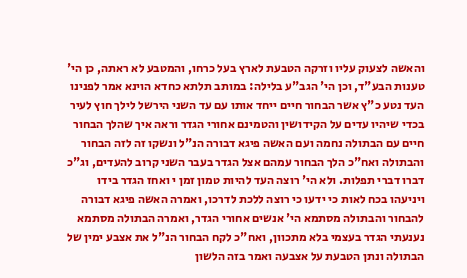והאשה לצעוק עליו וזרקה הטבעת לארץ בעל כרחו, והמטבע לא ראתה, כן הי' טענות הבע"ד, וכן הי' הגב"ע בלילה: במותב תלתא כחדא הוינא אמר לפנינו העד נטע כ"ץ אשר הבחור חיים ייחד אותו עם עד השני הירשל לילך חוץ לעיר בכדי שיהיו עדים על הקידושין והטמינם אחורי הגדר וראה איך שהלך הבחור חיים עם הבתולה נחמה ועם האשה פיגא דבורה הנ"ל ונשקו זה לזה הבחור והבתולה ואח"כ הלך הבחור עמהם אצל הגדר בעבר השני קרוב להעדים, וג"כ דברו דברי תפלות. ולא הי' רוצה העד להיות טמון זמן י ואחז הגדר בידו ויניעהו בכח לאות כי ידעו כי רוצה ללכת לדרכו, ואמרה האשה פיגא דבורה להבחור והבתולה מסתמא הי' אנשים אחורי הגדר, ואמרה הבתולה מסתמא נענעתי הגדר בעצמי בלא מתכוון, ואח"כ לקח הבחור הנ"ל את אצבע ימין של הבתולה ונתן הטבעת על אצבעה ואמר בזה הלשון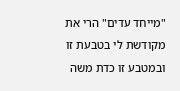"מייחד עדים" הרי את מקודשת לי בטבעת זו ובמטבע זו כדת משה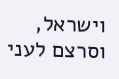וישראל, וסרצם לעני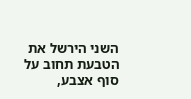השני הירשל את הטבעת תחוב על סוף אצבע,